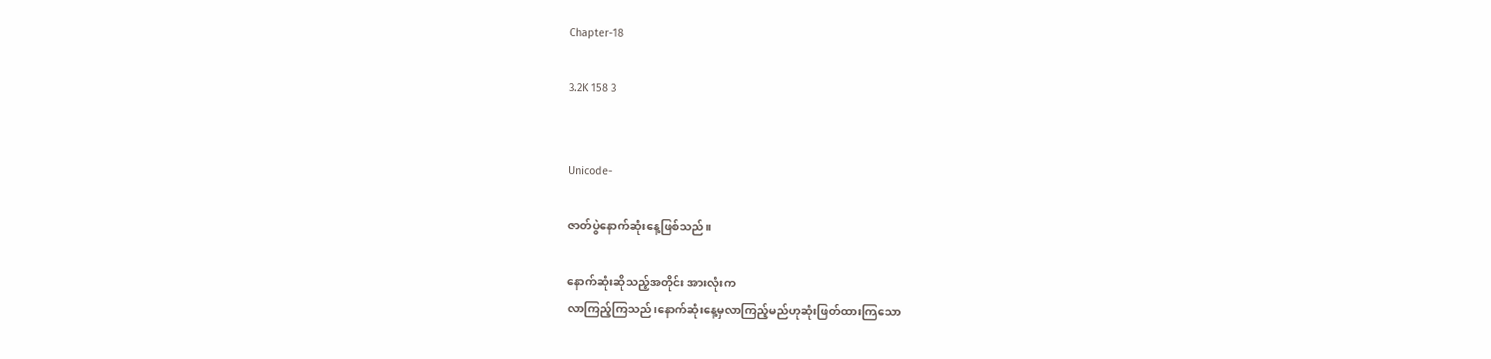Chapter-18

3.2K 158 3


Unicode-

ဇာတ်ပွဲနောက်ဆုံးနေ့ဖြစ်သည်။

နောက်ဆုံးဆိုသည့်အတိုင်း အားလုံးက
လာကြည့်ကြသည်၊နောက်ဆုံးနေ့မှလာကြည့်မည်ဟုဆုံးဖြတ်ထားကြသော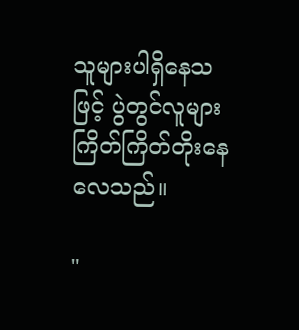သူများပါရှိနေသဖြင့် ပွဲတွင်လူများ
ကြိတ်ကြိတ်တိုးနေလေသည်။

"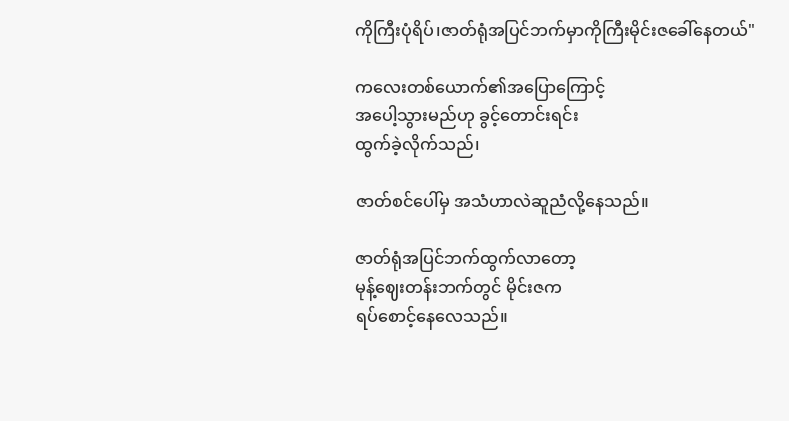ကိုကြီးပုံရိပ်၊ဇာတ်ရုံအပြင်ဘက်မှာကိုကြီးမိုင်းဇခေါ်နေတယ်"

ကလေးတစ်ယောက်၏အပြောကြောင့်
အပေါ့သွားမည်ဟု ခွင့်တောင်းရင်း
ထွက်ခဲ့လိုက်သည်၊

ဇာတ်စင်ပေါ်မှ အသံဟာလဲဆူညံလို့နေသည်။

ဇာတ်ရုံအပြင်ဘက်ထွက်လာတော့
မုန့်ဈေးတန်းဘက်တွင် မိုင်းဇက
ရပ်စောင့်နေလေသည်။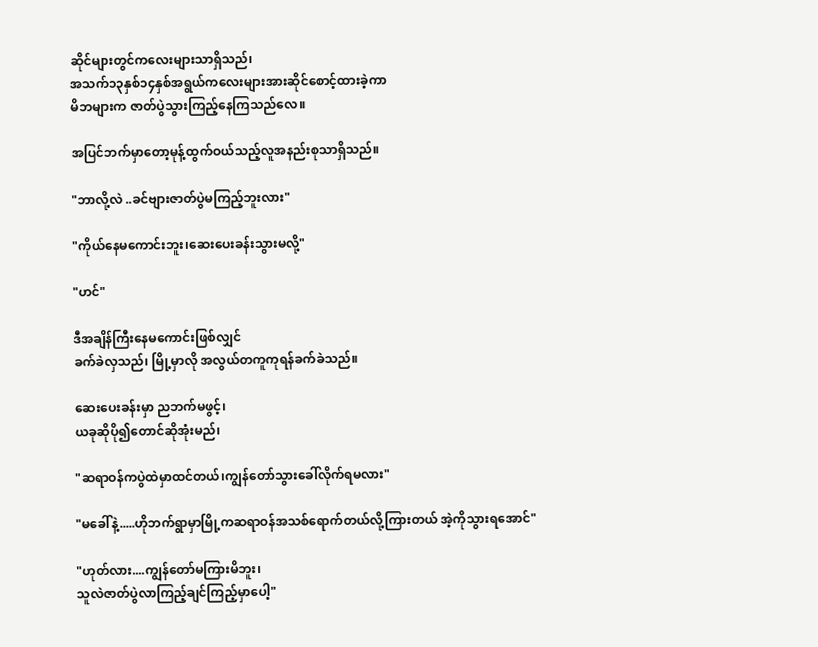ဆိုင်များတွင်ကလေးများသာရှိသည်၊
အသက်၁၃နှစ်၁၄နှစ်အရွယ်ကလေးများအားဆိုင်စောင့်ထားခဲ့ကာ
မိဘများက ဇာတ်ပွဲသွားကြည့်နေကြသည်လေ။

အပြင်ဘက်မှာတော့မုန့်ထွက်ဝယ်သည့်လူအနည်းစုသာရှိသည်။

"ဘာလို့လဲ ..ခင်ဗျားဇာတ်ပွဲမကြည့်ဘူးလား"

"ကိုယ်နေမကောင်းဘူး၊ဆေးပေးခန်းသွားမလို့"

"ဟင်"

ဒီအချိန်ကြီးနေမကောင်းဖြစ်လျှင်
ခက်ခဲလှသည်၊ မြို့မှာလို အလွယ်တကူကုရန်ခက်ခဲသည်။

ဆေးပေးခန်းမှာ ညဘက်မဖွင့်၊
ယခုဆိုပို၍တောင်ဆိုအုံးမည်၊

"ဆရာဝန်ကပွဲထဲမှာထင်တယ်၊ကျွန်တော်သွားခေါ်လိုက်ရမလား"

"မခေါ်နဲ့.....ဟိုဘက်ရွာမှာမြို့ကဆရာဝန်အသစ်ရောက်တယ်လို့ကြားတယ် အဲ့ကိုသွားရအောင်"

"ဟုတ်လား....ကျွန်တော်မကြားမိဘူး၊
သူလဲဇာတ်ပွဲလာကြည့်ချင်ကြည့်မှာပေါ့"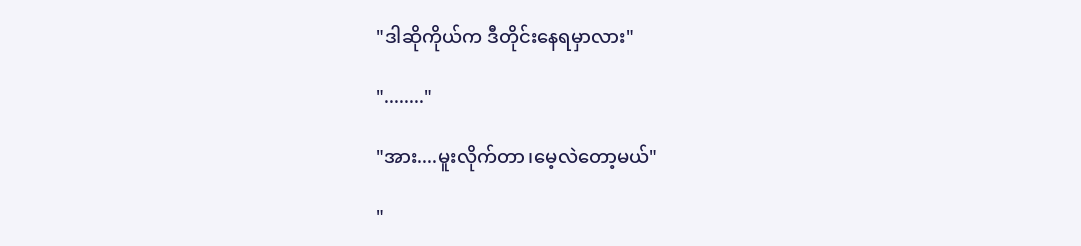"ဒါဆိုကိုယ်က ဒီတိုင်းနေရမှာလား"

"........"

"အား....မူးလိုက်တာ၊မေ့လဲတော့မယ်"

"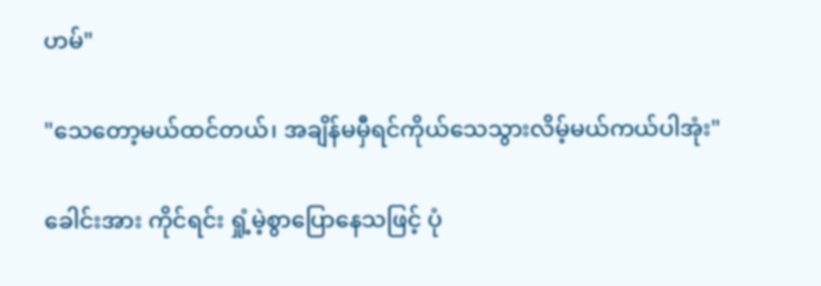ဟမ်"

"သေတော့မယ်ထင်တယ်၊ အချိန်မမှီရင်ကိုယ်သေသွားလိမ့်မယ်ကယ်ပါအုံး"

ခေါင်းအား ကိုင်ရင်း ရှုံ့မဲ့စွာပြောနေသဖြင့် ပုံ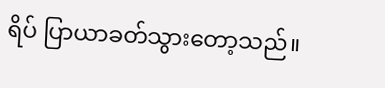ရိပ် ပြာယာခတ်သွားတော့သည်။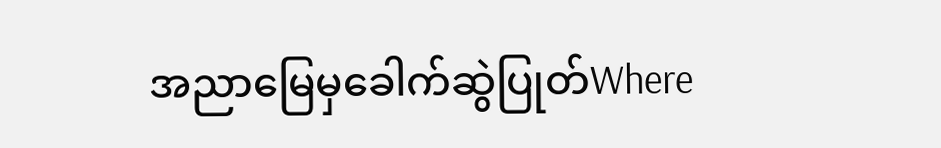အညာမြေမှခေါက်ဆွဲပြုတ်Where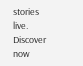stories live. Discover now